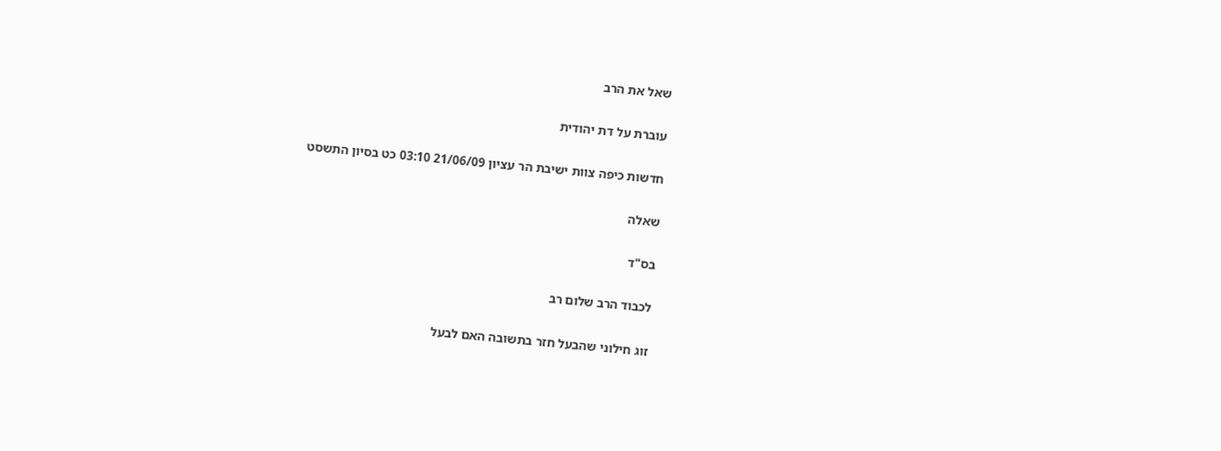שאל את הרב

עוברת על דת יהודית

חדשות כיפה צוות ישיבת הר עציון 21/06/09 03:10 כט בסיון התשסט

שאלה

בס"ד

לכבוד הרב שלום רב

זוג חילוני שהבעל חזר בתשובה האם לבעל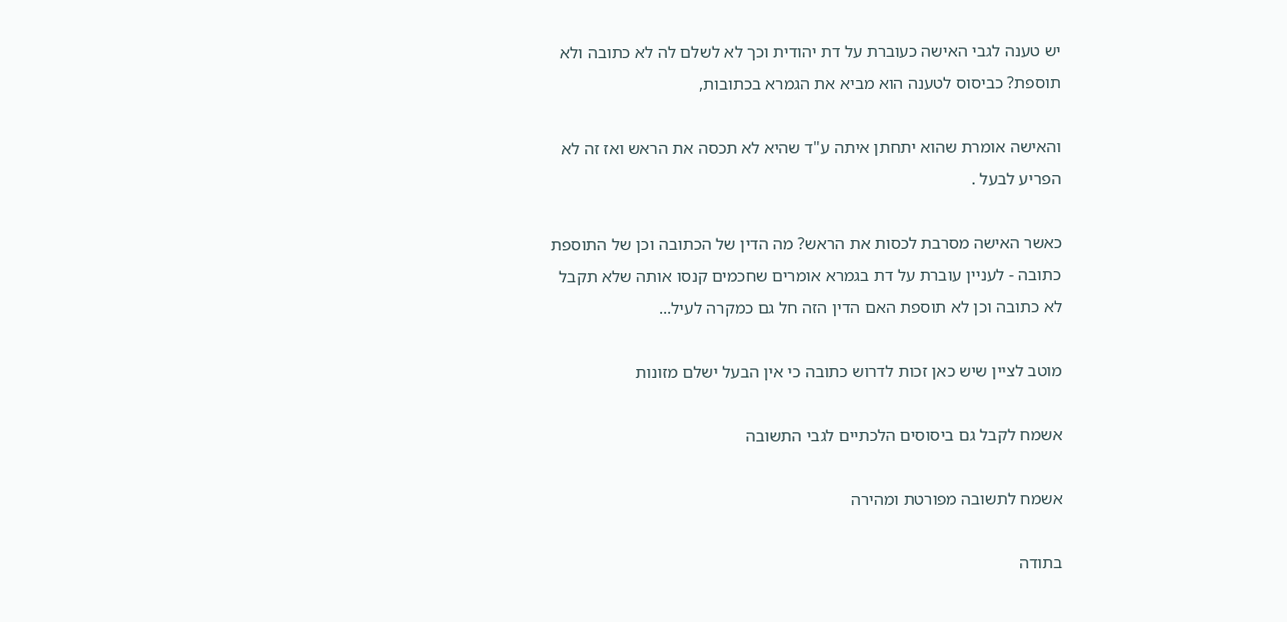יש טענה לגבי האישה כעוברת על דת יהודית וכך לא לשלם לה לא כתובה ולא תוספת? כביסוס לטענה הוא מביא את הגמרא בכתובות,

והאישה אומרת שהוא יתחתן איתה ע"ד שהיא לא תכסה את הראש ואז זה לא הפריע לבעל .

כאשר האישה מסרבת לכסות את הראש? מה הדין של הכתובה וכן של התוספת כתובה - לעניין עוברת על דת בגמרא אומרים שחכמים קנסו אותה שלא תקבל לא כתובה וכן לא תוספת האם הדין הזה חל גם כמקרה לעיל...

מוטב לציין שיש כאן זכות לדרוש כתובה כי אין הבעל ישלם מזונות

אשמח לקבל גם ביסוסים הלכתיים לגבי התשובה

אשמח לתשובה מפורטת ומהירה

בתודה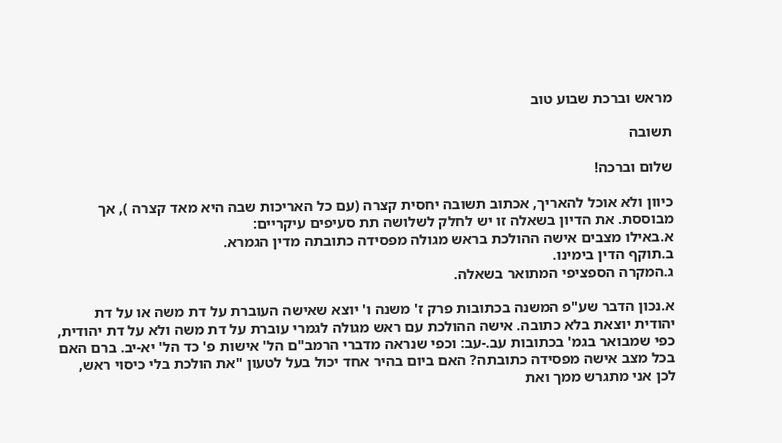מראש וברכת שבוע טוב

תשובה

שלום וברכה!

כיוון ולא אוכל להאריך, אכתוב תשובה יחסית קצרה (עם כל האריכות שבה היא מאד קצרה ), אך מבוססת. את הדיון בשאלה זו יש לחלק לשלושה תת סעיפים עיקריים:
א.באילו מצבים אישה ההולכת בראש מגולה מפסידה כתובתה מדין הגמרא.
ב.תוקף הדין בימינו.
ג.המקרה הספציפי המתואר בשאלה.

א.נכון הדבר שע"פ המשנה בכתובות פרק ז' משנה ו' יוצא שאישה העוברת על דת משה או על דת יהודית יוצאת בלא כתובה. אישה ההולכת עם ראש מגולה לגמרי עוברת על דת משה ולא על דת יהודית, כפי שמבואר בגמ' בכתובות עב.-עב: וכפי שנראה מדברי הרמב"ם הל' אישות פ' כד הל' יא-יב. ברם האם בכל מצב אישה מפסידה כתובתה? האם ביום בהיר אחד יכול בעל לטעון "את הולכת בלי כיסוי ראש, לכן אני מתגרש ממך ואת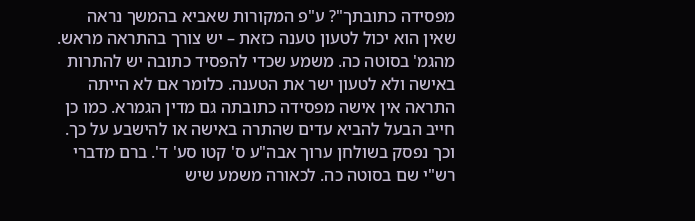מפסידה כתובתך"? ע"פ המקורות שאביא בהמשך נראה שאין הוא יכול לטעון טענה כזאת – יש צורך בהתראה מראש.
מהגמ' בסוטה כה. משמע שכדי להפסיד כתובה יש להתרות באישה ולא לטעון ישר את הטענה. כלומר אם לא הייתה התראה אין אישה מפסידה כתובתה גם מדין הגמרא. כמו כן חייב הבעל להביא עדים שהתרה באישה או להישבע על כך. וכך נפסק בשולחן ערוך אבה"ע ס' קטו סע' ד'. ברם מדברי רש"י שם בסוטה כה. לכאורה משמע שיש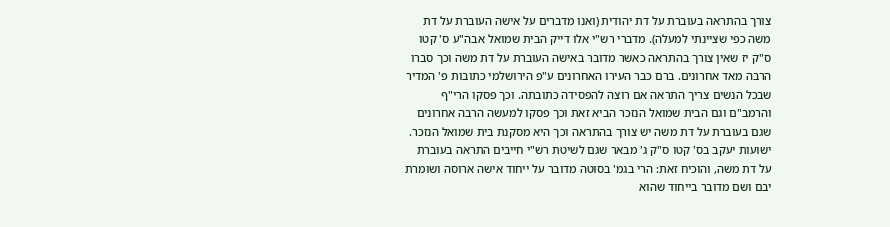צורך בהתראה בעוברת על דת יהודית (ואנו מדברים על אישה העוברת על דת משה כפי שציינתי למעלה). מדברי רש"י אלו דייק הבית שמואל אבה"ע ס' קטו ס"ק יז שאין צורך בהתראה כאשר מדובר באישה העוברת על דת משה וכך סברו הרבה מאד אחרונים. ברם כבר העירו האחרונים ע"פ הירושלמי כתובות פ' המדיר שבכל הנשים צריך התראה אם רוצה להפסידה כתובתה. וכך פסקו הרי"ף והרמב"ם וגם הבית שמואל הנזכר הביא זאת וכך פסקו למעשה הרבה אחרונים שגם בעוברת על דת משה יש צורך בהתראה וכך היא מסקנת בית שמואל הנזכר. ישועות יעקב בס' קטו ס"ק ג' מבאר שגם לשיטת רש"י חייבים התראה בעוברת על דת משה, והוכיח זאת: הרי בגמ' בסוטה מדובר על ייחוד אישה ארוסה ושומרת יבם ושם מדובר בייחוד שהוא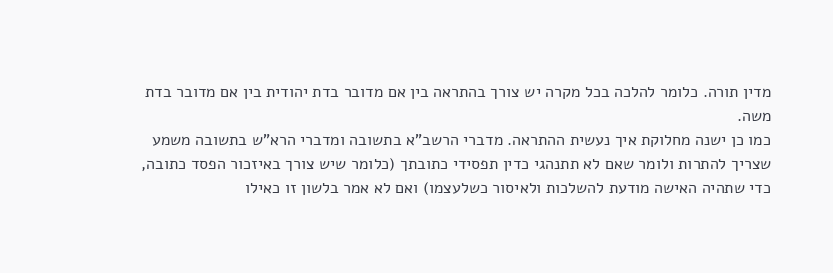מדין תורה. כלומר להלכה בכל מקרה יש צורך בהתראה בין אם מדובר בדת יהודית בין אם מדובר בדת משה.
כמו כן ישנה מחלוקת איך נעשית ההתראה. מדברי הרשב"א בתשובה ומדברי הרא"ש בתשובה משמע שצריך להתרות ולומר שאם לא תתנהגי כדין תפסידי כתובתך (כלומר שיש צורך באיזכור הפסד כתובה, כדי שתהיה האישה מודעת להשלכות ולאיסור כשלעצמו) ואם לא אמר בלשון זו כאילו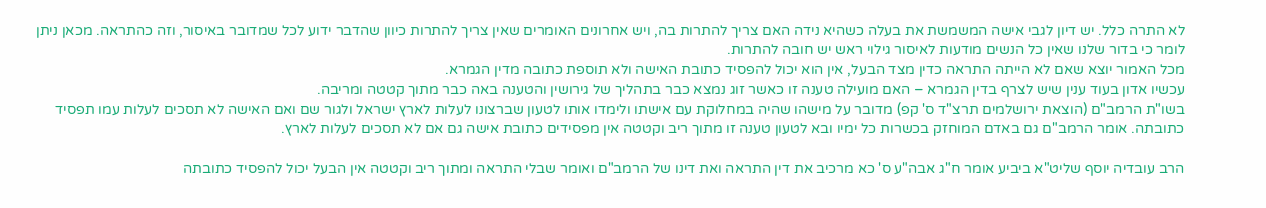לא התרה כלל. יש דיון לגבי אישה המשמשת את בעלה כשהיא נידה האם צריך להתרות בה, ויש אחרונים האומרים שאין צריך להתרות כיוון שהדבר ידוע לכל שמדובר באיסור, וזה כהתראה. מכאן ניתן לומר כי בדור שלנו שאין כל הנשים מודעות לאיסור גילוי ראש יש חובה להתרות.
מכל האמור יוצא שאם לא הייתה התראה כדין מצד הבעל, אין הוא יכול להפסיד כתובת האישה ולא תוספת כתובה מדין הגמרא.
עכשיו אדון בעוד ענין שיש לצרף בדין הגמרא – האם מועילה טענה זו כאשר זוג נמצא כבר בתהליך של גירושין והטענה באה כבר מתוך קטטה ומריבה.
בשו"ת הרמב"ם (הוצאת ירושלמים תרצ"ד ס' קפ) מדובר על מישהו שהיה במחלוקת עם אישתו ולימדו אותו לטעון שברצונו לעלות לארץ ישראל ולגור שם ואם האישה לא תסכים לעלות עמו תפסיד כתובתה. אומר הרמב"ם גם באדם המוחזק בכשרות כל ימיו ובא לטעון טענה זו מתוך ריב וקטטה אין מפסידים כתובת אישה גם אם לא תסכים לעלות לארץ.

הרב עובדיה יוסף שליט"א ביביע אומר ח"ג אבה"ע ס' כא מרכיב את דין התראה ואת דינו של הרמב"ם ואומר שבלי התראה ומתוך ריב וקטטה אין הבעל יכול להפסיד כתובתה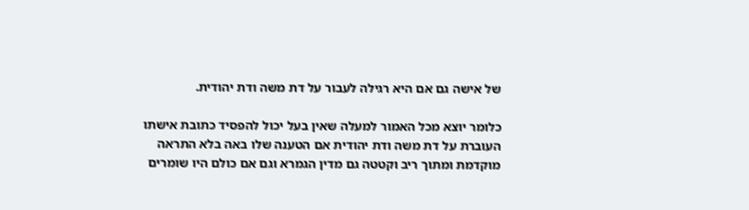של אישה גם אם היא רגילה לעבור על דת משה ודת יהודית.

כלומר יוצא מכל האמור למעלה שאין בעל יכול להפסיד כתובת אישתו העוברת על דת משה ודת יהודית אם הטענה שלו באה בלא התראה מוקדמת ומתוך ריב וקטטה גם מדין הגמרא וגם אם כולם היו שומרים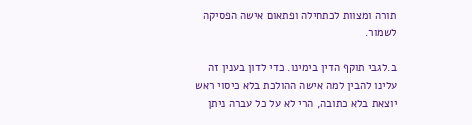תורה ומצוות לכתחילה ופתאום אישה הפסיקה לשמור.

ב.לגבי תוקף הדין בימינו. כדי לדון בענין זה עלינו להבין למה אישה ההולכת בלא כיסוי ראש יוצאת בלא כתובה, הרי לא על כל עברה ניתן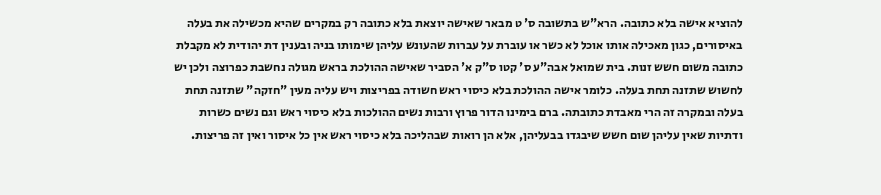להוציא אישה בלא כתובה. הרא"ש בתשובה ס' ט מבאר שאישה יוצאת בלא כתובה רק במקרים שהיא מכשילה את בעלה באיסורים, כגון מאכילה אותו אוכל לא כשר או עוברת על עברות שהעונש עליהן שימותו בניה ובענין דת יהודית לא מקבלת כתובה משום חשש זנות. בית שמואל אבה"ע ס' קטו ס"ק א' הסביר שאישה ההולכת בראש מגולה נחשבת כפרוצה ולכן יש לחשוש שתזנה תחת בעלה. כלומר אישה ההולכת בלא כיסוי ראש חשודה בפריצות ויש עליה מעין "חזקה" שתזנה תחת בעלה ובמקרה זה הרי מאבדת כתובתה. ברם בימינו הדור פרוץ ורבות נשים ההולכות בלא כיסוי ראש וגם נשים כשרות ודתיות שאין עליהן שום חשש שיבגדו בבעליהן, אלא הן רואות שבהליכה בלא כיסוי ראש אין כל איסור ואין זה פריצות.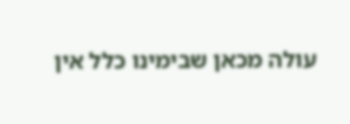עולה מכאן שבימינו כלל אין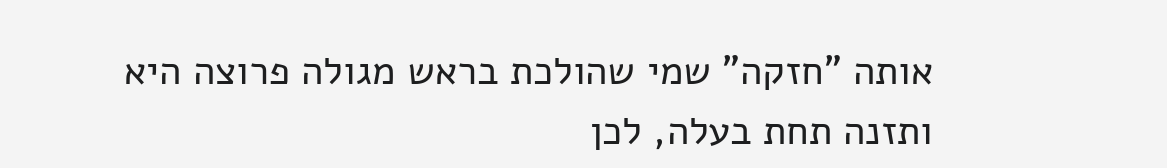אותה "חזקה" שמי שהולכת בראש מגולה פרוצה היא ותזנה תחת בעלה, לכן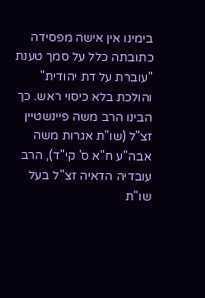בימינו אין אישה מפסידה כתובתה כלל על סמך טענת "עוברת על דת יהודית" והולכת בלא כיסוי ראש. כך הבינו הרב משה פיינשטיין זצ"ל (שו"ת אגרות משה אבה"ע ח"א ס' קי"ד), הרב עובדיה הדאיה זצ"ל בעל שו"ת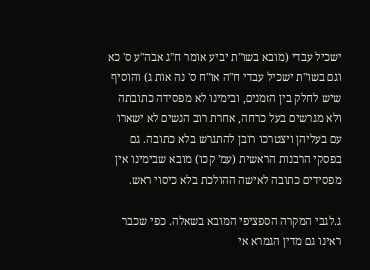ישכיל עבדי (מובא בשו"ת יביע אומר ח"ג אבה"ע ס' כא וגם בשו"ת ישכיל עבדי ח"ה או"ח ס' נה אות ג) והוסיף שיש לחלק בין הזמנים, ובימינו לא מפסידה כתובתה ולא מגרשים בעל כרחה, אחרת רוב הנשים לא ישארו עם בעליהן ויצטרכו רובן להתגרש בלא כתובה. גם בפסקי הרבנות הראשית (עמ' קכו) מובא שבימינו אין מפסידים כתובה לאישה ההולכת בלא כיסוי ראש.

ג.לגבי המקרה הספציפי המובא בשאלה. כפי שכבר ראינו גם מדין הגמרא אי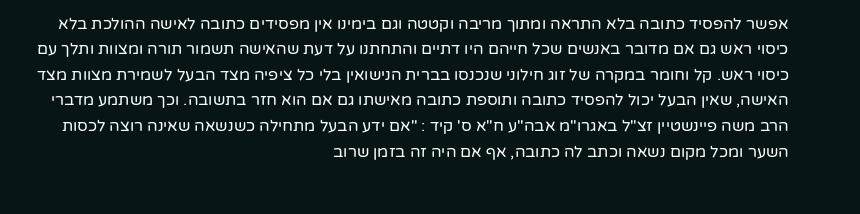אפשר להפסיד כתובה בלא התראה ומתוך מריבה וקטטה וגם בימינו אין מפסידים כתובה לאישה ההולכת בלא כיסוי ראש גם אם מדובר באנשים שכל חייהם היו דתיים והתחתנו על דעת שהאישה תשמור תורה ומצוות ותלך עם כיסוי ראש. קל וחומר במקרה של זוג חילוני שנכנסו בברית הנישואין בלי כל ציפיה מצד הבעל לשמירת מצוות מצד האישה, שאין הבעל יכול להפסיד כתובה ותוספת כתובה מאישתו גם אם הוא חזר בתשובה. וכך משתמע מדברי הרב משה פיינשטיין זצ"ל באגרו"מ אבה"ע ח"א ס' קיד : "אם ידע הבעל מתחילה כשנשאה שאינה רוצה לכסות השער ומכל מקום נשאה וכתב לה כתובה, אף אם היה זה בזמן שרוב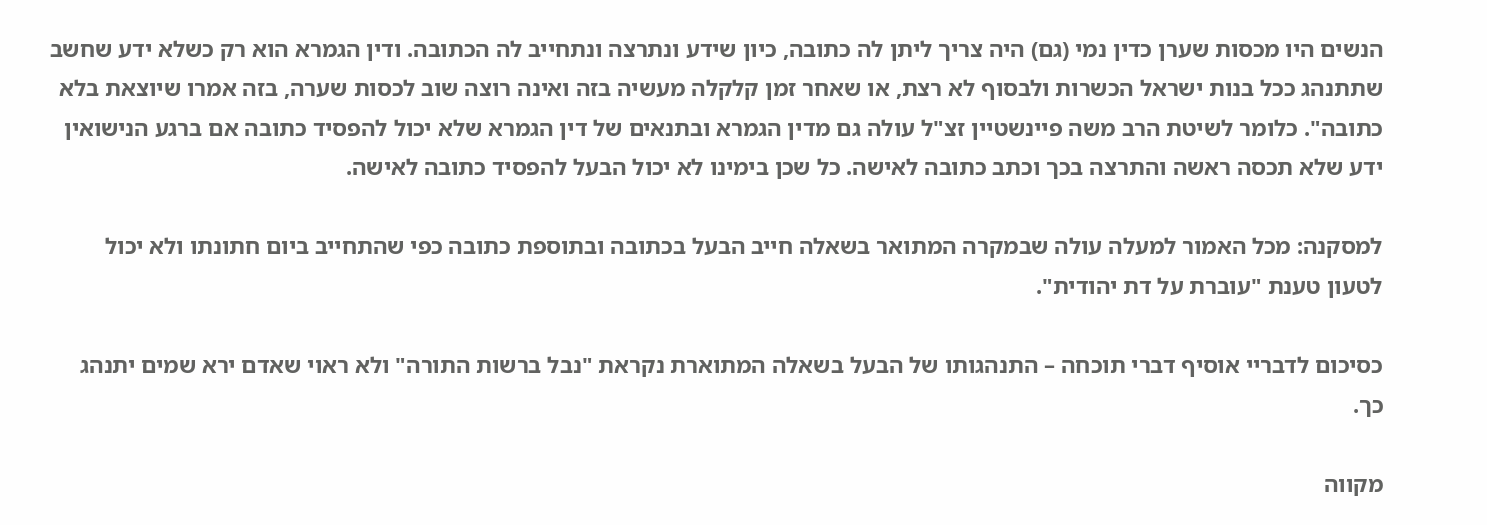הנשים היו מכסות שערן כדין נמי (גם) היה צריך ליתן לה כתובה, כיון שידע ונתרצה ונתחייב לה הכתובה. ודין הגמרא הוא רק כשלא ידע שחשב שתתנהג ככל בנות ישראל הכשרות ולבסוף לא רצת, או שאחר זמן קלקלה מעשיה בזה ואינה רוצה שוב לכסות שערה, בזה אמרו שיוצאת בלא כתובה". כלומר לשיטת הרב משה פיינשטיין זצ"ל עולה גם מדין הגמרא ובתנאים של דין הגמרא שלא יכול להפסיד כתובה אם ברגע הנישואין ידע שלא תכסה ראשה והתרצה בכך וכתב כתובה לאישה. כל שכן בימינו לא יכול הבעל להפסיד כתובה לאישה.

למסקנה: מכל האמור למעלה עולה שבמקרה המתואר בשאלה חייב הבעל בכתובה ובתוספת כתובה כפי שהתחייב ביום חתונתו ולא יכול לטעון טענת "עוברת על דת יהודית".

כסיכום לדבריי אוסיף דברי תוכחה – התנהגותו של הבעל בשאלה המתוארת נקראת "נבל ברשות התורה" ולא ראוי שאדם ירא שמים יתנהג כך.

מקווה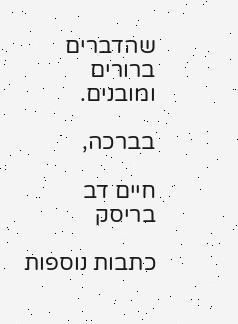שהדברים ברורים ומובנים.

בברכה,

חיים דב בריסק

כתבות נוספות